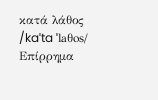κατά λάθος /kaˈta ˈlaθos/ Επίρρημα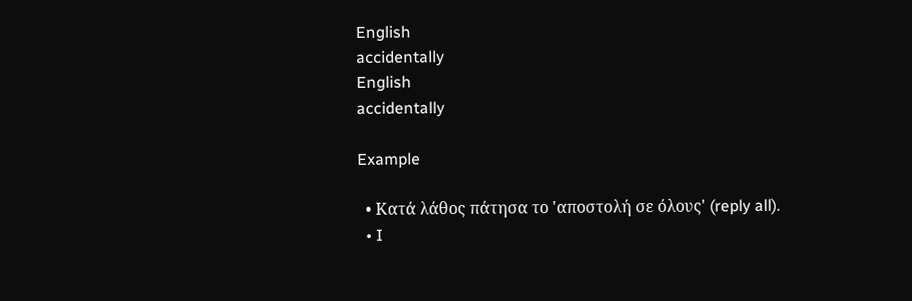English
accidentally
English
accidentally

Example

  • Κατά λάθος πάτησα το 'αποστολή σε όλους' (reply all).
  • I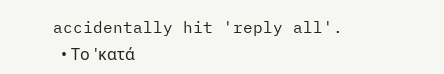accidentally hit 'reply all'.
  • Το 'κατά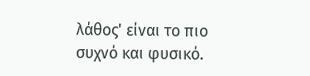λάθος' είναι το πιο συχνό και φυσικό.